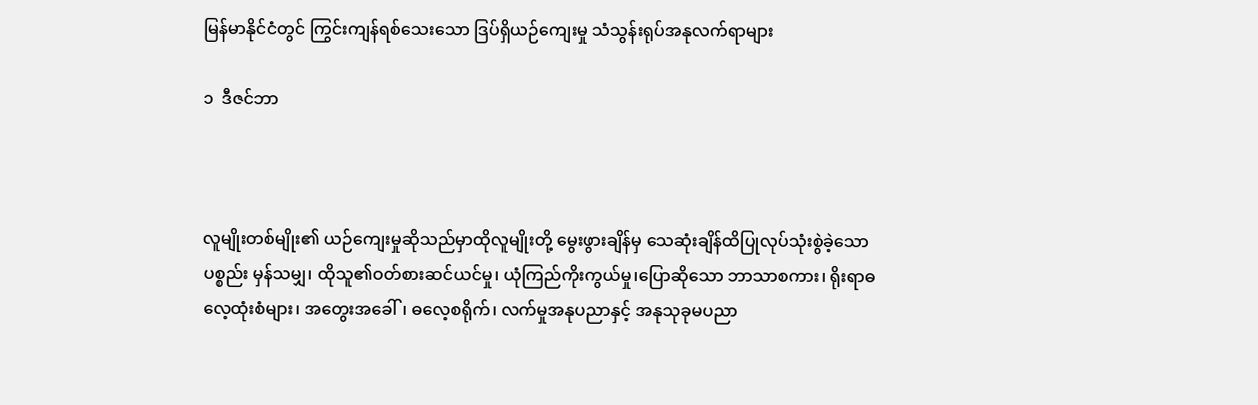မြန်မာနိုင်ငံတွင် ကြွင်းကျန်ရစ်သေးသော ဒြပ်ရှိယဉ်ကျေးမှု သံသွန်းရုပ်အနုလက်ရာများ

၁  ဒီဇင်ဘာ



လူမျိုးတစ်မျိုး၏ ယဉ်ကျေးမှုဆိုသည်မှာထိုလူမျိုးတို့ မွေးဖွားချိန်မှ သေဆုံးချိန်ထိပြုလုပ်သုံးစွဲခဲ့သော ပစ္စည်း မှန်သမျှ၊ ထိုသူ၏ဝတ်စားဆင်ယင်မှု၊ ယုံကြည်ကိုးကွယ်မှု၊ပြောဆိုသော ဘာသာစကား၊ ရိုးရာဓလေ့ထုံးစံများ၊ အတွေးအခေါ်၊ ဓလေ့စရိုက်၊ လက်မှုအနုပညာနှင့် အနုသုခုမပညာ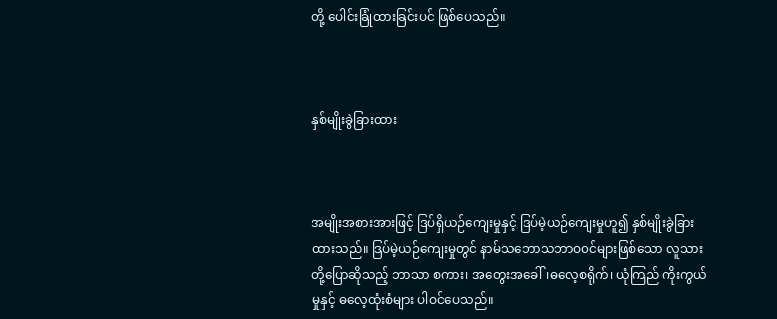တို့ ပေါင်းခြုံထားခြင်းပင် ဖြစ်ပေသည်။



နှစ်မျိုးခွဲခြားထား



အမျိုးအစားအားဖြင့် ဒြပ်ရှိယဉ်ကျေးမှုနှင့် ဒြပ်မဲ့ယဉ်ကျေးမှုဟူ၍ နှစ်မျိုးခွဲခြားထားသည်။ ဒြပ်မဲ့ယဉ်ကျေးမှုတွင် နာမ်သဘောသဘာဝ၀င်များဖြစ်သော လူသားတို့ပြောဆိုသည့် ဘာသာ စကား၊ အတွေးအခေါ်၊ဓလေ့စရိုက်၊ ယုံကြည် ကိုးကွယ်မှုနှင့် ဓလေ့ထုံးစံများ ပါဝင်ပေသည်။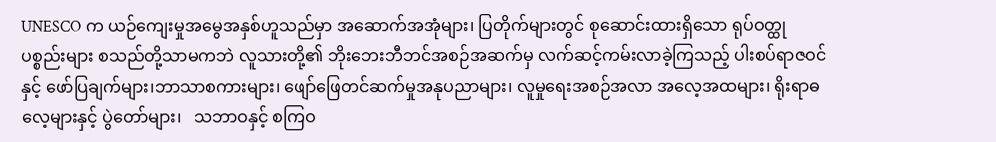UNESCO က ယဉ်ကျေးမှုအမွေအနှစ်ဟူသည်မှာ အဆောက်အအုံများ၊ ပြတိုက်များတွင် စုဆောင်းထားရှိသော ရုပ်ဝတ္ထုပစ္စည်းများ စသည်တို့သာမကဘဲ လူသားတို့၏ ဘိုးဘေးဘီဘင်အစဉ်အဆက်မှ လက်ဆင့်ကမ်းလာခဲ့ကြသည့် ပါးစပ်ရာဇဝင်နှင့် ဖော်ပြချက်များ၊ဘာသာစကားများ၊ ဖျော်ဖြေတင်ဆက်မှုအနုပညာများ၊ လူမှုရေးအစဉ်အလာ အလေ့အထများ၊ ရိုးရာဓလေ့များနှင့် ပွဲတော်များ၊   သဘာဝနှင့် စကြဝ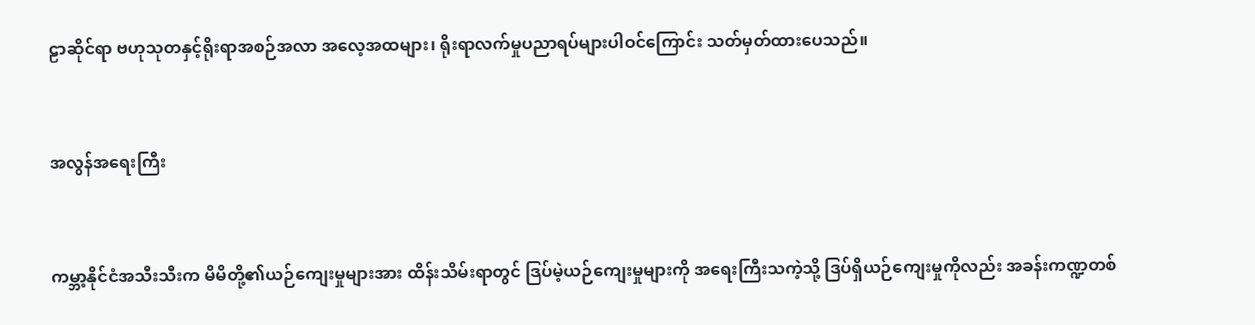ဠာဆိုင်ရာ ဗဟုသုတနှင့်ရိုးရာအစဉ်အလာ အလေ့အထများ၊ ရိုးရာလက်မှုပညာရပ်များပါဝင်ကြောင်း သတ်မှတ်ထားပေသည်။



အလွန်အရေးကြီး



ကမ္ဘာ့နိုင်ငံအသီးသီးက မိမိတို့၏ယဉ်ကျေးမှုများအား ထိန်းသိမ်းရာတွင် ဒြပ်မဲ့ယဉ်ကျေးမှုများကို အရေးကြီးသကဲ့သို့ ဒြပ်ရှိယဉ်ကျေးမှုကိုလည်း အခန်းကဏ္ဍတစ်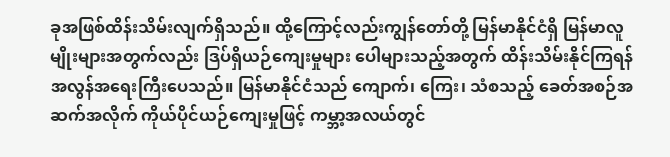ခုအဖြစ်ထိန်းသိမ်းလျက်ရှိသည်။ ထို့ကြောင့်လည်းကျွန်တော်တို့ မြန်မာနိုင်ငံရှိ မြန်မာလူမျိုးများအတွက်လည်း ဒြပ်ရှိယဉ်ကျေးမှုများ ပေါများသည့်အတွက် ထိန်းသိမ်းနိုင်ကြရန် အလွန်အရေးကြီးပေသည်။ မြန်မာနိုင်ငံသည် ကျောက်၊ ကြေး၊ သံစသည့် ခေတ်အစဉ်အဆက်အလိုက် ကိုယ်ပိုင်ယဉ်ကျေးမှုဖြင့် ကမ္ဘာ့အလယ်တွင်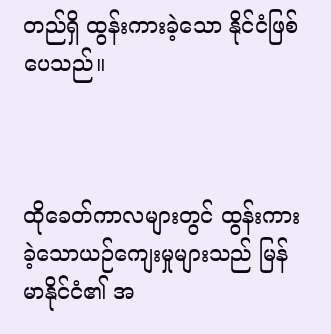တည်ရှိ ထွန်းကားခဲ့သော နိုင်ငံဖြစ်ပေသည်။



ထိုခေတ်ကာလများတွင် ထွန်းကားခဲ့သောယဉ်ကျေးမှုများသည် မြန်မာနိုင်ငံ၏ အ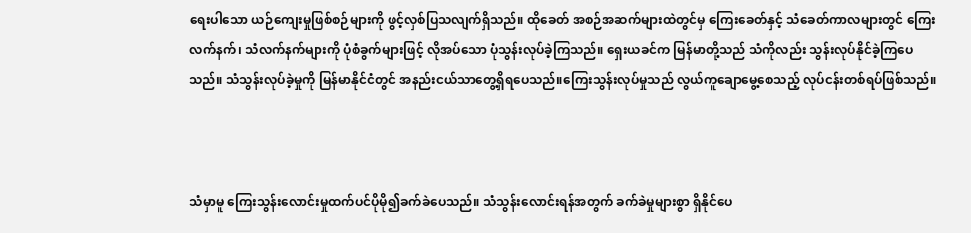ရေးပါသော ယဉ်ကျေးမှုဖြစ်စဉ်များကို ဖွင့်လှစ်ပြသလျက်ရှိသည်။ ထိုခေတ် အစဉ်အဆက်များထဲတွင်မှ ကြေးခေတ်နှင့် သံခေတ်ကာလများတွင် ကြေးလက်နက်၊ သံလက်နက်များကို ပုံစံခွက်များဖြင့် လိုအပ်သော ပုံသွန်းလုပ်ခဲ့ကြသည်။ ရှေးယခင်က မြန်မာတို့သည် သံကိုလည်း သွန်းလုပ်နိုင်ခဲ့ကြပေသည်။ သံသွန်းလုပ်ခဲ့မှုကို မြန်မာနိုင်ငံတွင် အနည်းငယ်သာတွေ့ရှိရပေသည်။ကြေးသွန်းလုပ်မှုသည် လွယ်ကူချောမွေ့စေသည့် လုပ်ငန်းတစ်ရပ်ဖြစ်သည်။



သံမှာမူ ကြေးသွန်းလောင်းမှုထက်ပင်ပိုမို၍ခက်ခဲပေသည်။ သံသွန်းလောင်းရန်အတွက် ခက်ခဲမှုများစွာ ရှိနိုင်ပေ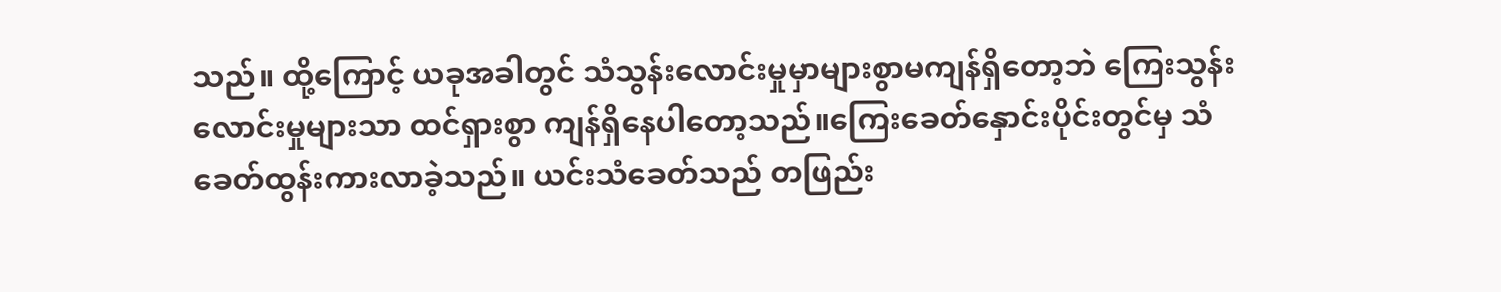သည်။ ထို့ကြောင့် ယခုအခါတွင် သံသွန်းလောင်းမှုမှာများစွာမကျန်ရှိတော့ဘဲ ကြေးသွန်းလောင်းမှုများသာ ထင်ရှားစွာ ကျန်ရှိနေပါတော့သည်။ကြေးခေတ်နှောင်းပိုင်းတွင်မှ သံခေတ်ထွန်းကားလာခဲ့သည်။ ယင်းသံခေတ်သည် တဖြည်း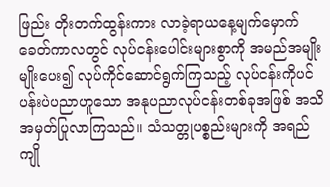ဖြည်း တိုးတက်ထွန်းကား လာခဲ့ရာယနေ့မျက်မှောက်ခေတ်ကာလတွင် လုပ်ငန်းပေါင်းများစွာကို အမည်အမျိုးမျိုးပေး၍ လုပ်ကိုင်ဆောင်ရွက်ကြသည့် လုပ်ငန်းကိုပင်ပန်းပဲပညာဟူသော အနုပညာလုပ်ငန်းတစ်ခုအဖြစ် အသိအမှတ်ပြုလာကြသည်။ သံသတ္တုပစ္စည်းများကို အရည်ကျို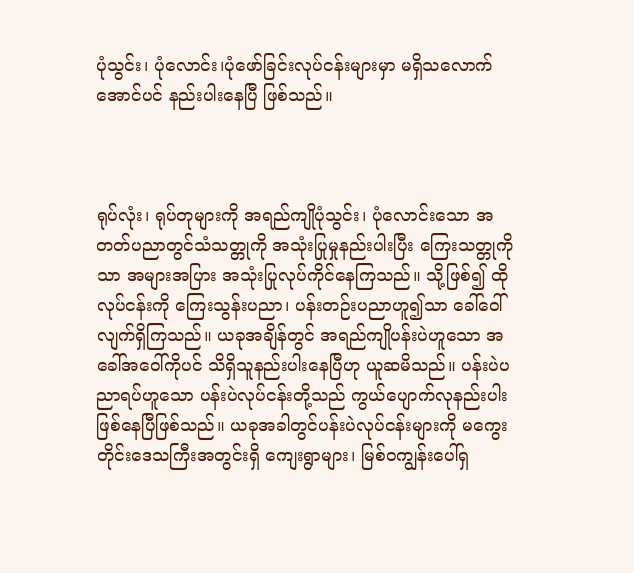ပုံသွင်း၊ ပုံလောင်း၊ပုံဖော်ခြင်းလုပ်ငန်းများမှာ မရှိသလောက်အောင်ပင် နည်းပါးနေပြီ ဖြစ်သည်။



ရုပ်လုံး၊ ရုပ်တုများကို အရည်ကျိုပုံသွင်း၊ ပုံလောင်းသော အတတ်ပညာတွင်သံသတ္တုကို အသုံးပြုမှုနည်းပါးပြီး ကြေးသတ္တုကိုသာ အများအပြား အသုံးပြုလုပ်ကိုင်နေကြသည်။ သို့ဖြစ်၍ ထိုလုပ်ငန်းကို ကြေးသွန်းပညာ၊ ပန်းတဉ်းပညာဟူ၍သာ ခေါ်ဝေါ်လျက်ရှိကြသည်။ ယခုအချိန်တွင် အရည်ကျိုပန်းပဲဟူသော အခေါ်အဝေါ်ကိုပင် သိရှိသူနည်းပါးနေပြီဟု ယူဆမိသည်။ ပန်းပဲပညာရပ်ဟူသော ပန်းပဲလုပ်ငန်းတို့သည် ကွယ်ပျောက်လုနည်းပါး ဖြစ်နေပြီဖြစ်သည်။ ယခုအခါတွင်ပန်းပဲလုပ်ငန်းများကို မကွေးတိုင်းဒေသကြီးအတွင်းရှိ ကျေးရွာများ၊ မြစ်ဝကျွန်းပေါ်ရှ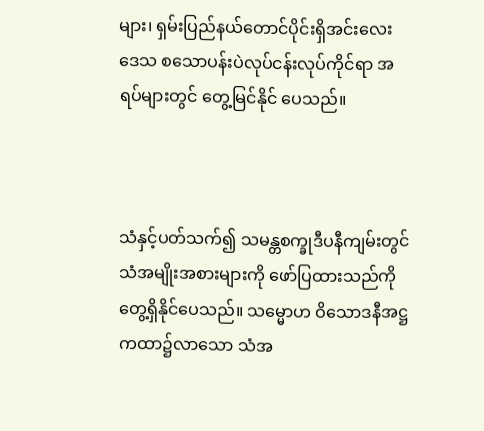များ၊ ရှမ်းပြည်နယ်တောင်ပိုင်းရှိအင်းလေးဒေသ စသောပန်းပဲလုပ်ငန်းလုပ်ကိုင်ရာ အရပ်များတွင် တွေ့မြင်နိုင် ပေသည်။



သံနှင့်ပတ်သက်၍ သမန္တစက္ခုဒီပနီကျမ်းတွင် သံအမျိုးအစားများကို ဖော်ပြထားသည်ကိုတွေ့ရှိနိုင်ပေသည်။ သမ္မောဟ ဝိသောဒနီအဋ္ဌကထာ၌လာသော သံအ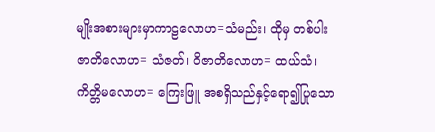မျိုးအစားများမှာကာဠလောဟ=သံမည်း၊ ထိုမှ တစ်ပါး ဇာတိလောဟ= သံဇတ်၊ ဝိဇာတိလောဟ= ထယ်သံ၊ကိတ္တိမလောဟ= ကြေးဖြူ အစရှိသည်နှင့်ရော၍ပြုသော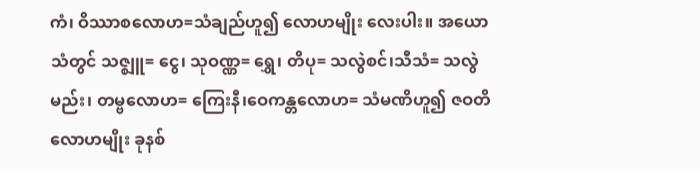ကံ၊ ဝိဿာစလောဟ=သံချည်ဟူ၍ လောဟမျိုး လေးပါး။ အယောသံတွင် သဇ္ဈူ= ငွေ၊ သုဝဏ္ဏ= ရွှေ၊ တိပု= သလွဲစင်၊သီသံ= သလွဲမည်း၊ တမ္ဗလောဟ= ကြေးနီ၊ဝေကန္တလောဟ= သံမဏိဟူ၍ ဇဝတိလောဟမျိုး ခုနစ်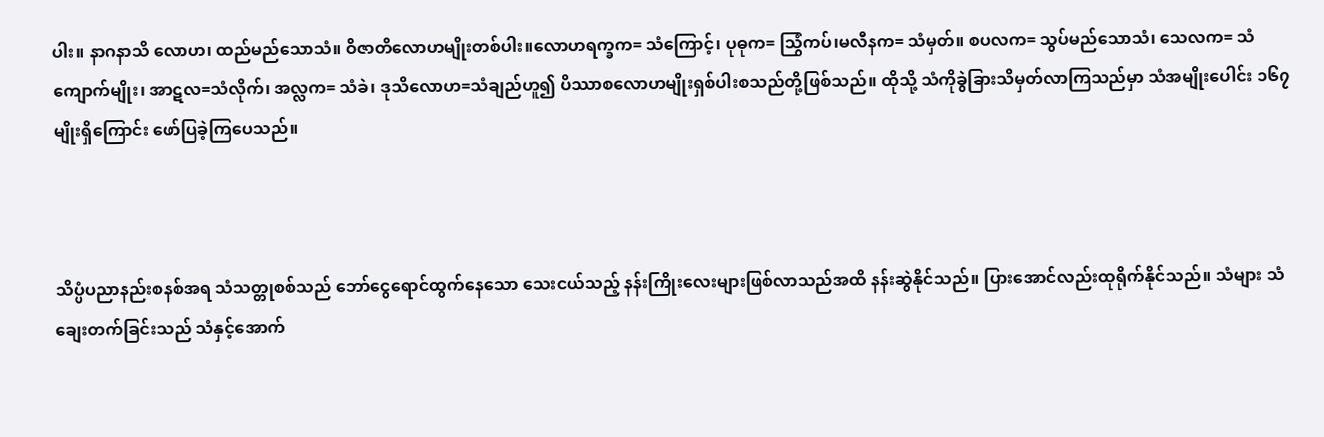ပါး။ နာဂနာသိ လောဟ၊ ထည်မည်သောသံ။ ဝိဇာတိလောဟမျိုးတစ်ပါး။လောဟရက္ခက= သံကြောင့်၊ ပုဓုက= သြွံကပ်၊မလီနက= သံမှတ်။ စပလက= သွပ်မည်သောသံ၊ သေလက= သံကျောက်မျိုး၊ အာဋလ=သံလိုက်၊ အလ္လက= သံခဲ၊ ဒုသိလောဟ=သံချည်ဟူ၍ ပိဿာစလောဟမျိုးရှစ်ပါးစသည်တို့ဖြစ်သည်။ ထိုသို့ သံကိုခွဲခြားသိမှတ်လာကြသည်မှာ သံအမျိုးပေါင်း ၁၆၇မျိုးရှိကြောင်း ဖော်ပြခဲ့ကြပေသည်။



သိပ္ပံပညာနည်းစနစ်အရ သံသတ္တုစစ်သည် ဘော်ငွေရောင်ထွက်နေသော သေးငယ်သည့် နန်းကြိုးလေးများဖြစ်လာသည်အထိ နန်းဆွဲနိုင်သည်။ ပြားအောင်လည်းထုရိုက်နိုင်သည်။ သံများ သံချေးတက်ခြင်းသည် သံနှင့်အောက်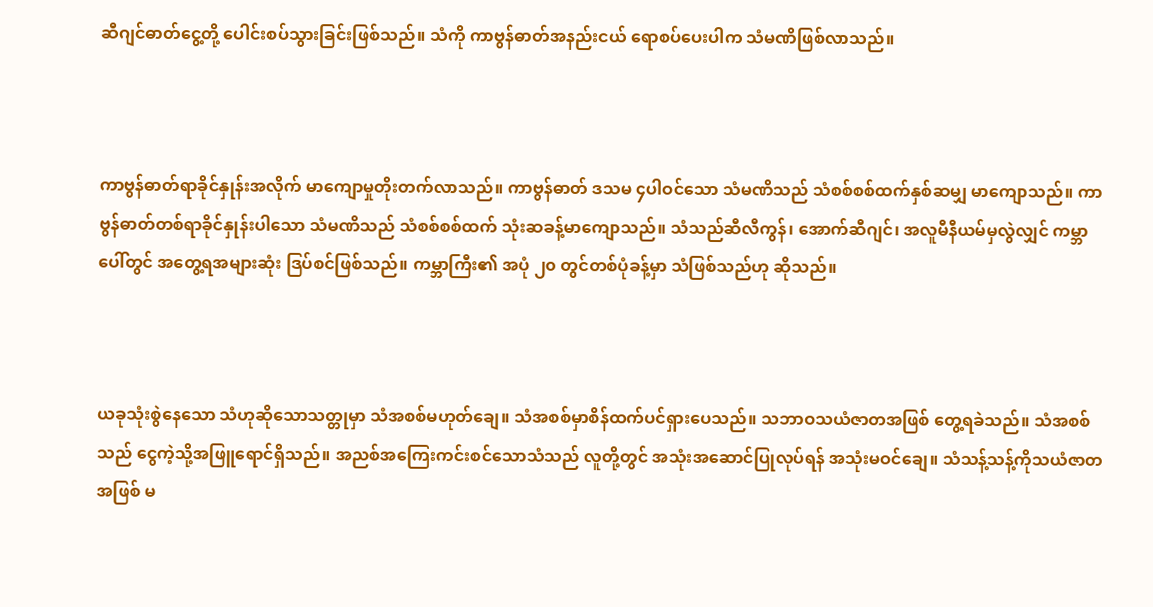ဆီဂျင်ဓာတ်ငွေ့တို့ ပေါင်းစပ်သွားခြင်းဖြစ်သည်။ သံကို ကာဗွန်ဓာတ်အနည်းငယ် ရောစပ်ပေးပါက သံမဏိဖြစ်လာသည်။



ကာဗွန်ဓာတ်ရာခိုင်နှုန်းအလိုက် မာကျောမှုတိုးတက်လာသည်။ ကာဗွန်ဓာတ် ဒသမ ၄ပါဝင်သော သံမဏိသည် သံစစ်စစ်ထက်နှစ်ဆမျှ မာကျောသည်။ ကာဗွန်ဓာတ်တစ်ရာခိုင်နှုန်းပါသော သံမဏိသည် သံစစ်စစ်ထက် သုံးဆခန့်မာကျောသည်။ သံသည်ဆီလီကွန်၊ အောက်ဆီဂျင်၊ အလူမီနီယမ်မှလွဲလျှင် ကမ္ဘာပေါ်တွင် အတွေ့ရအများဆုံး ဒြပ်စင်ဖြစ်သည်။ ကမ္ဘာကြီး၏ အပုံ ၂၀ တွင်တစ်ပုံခန့်မှာ သံဖြစ်သည်ဟု ဆိုသည်။



ယခုသုံးစွဲနေသော သံဟုဆိုသောသတ္တုမှာ သံအစစ်မဟုတ်ချေ။ သံအစစ်မှာစိန်ထက်ပင်ရှားပေသည်။ သဘာဝသယံဇာတအဖြစ် တွေ့ရခဲသည်။ သံအစစ်သည် ငွေကဲ့သို့အဖြူရောင်ရှိသည်။ အညစ်အကြေးကင်းစင်သောသံသည် လူတို့တွင် အသုံးအဆောင်ပြုလုပ်ရန် အသုံးမဝင်ချေ။ သံသန့်သန့်ကိုသယံဇာတအဖြစ် မ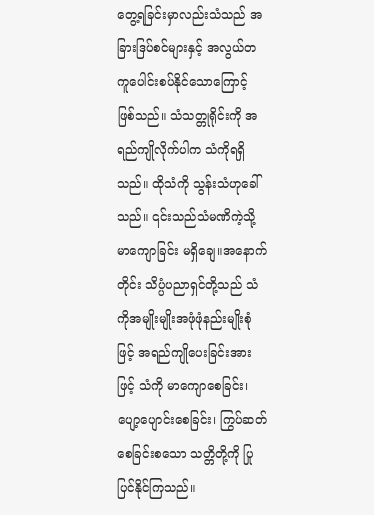တွေ့ရခြင်းမှာလည်းသံသည် အခြားဒြပ်စင်များနှင့် အလွယ်တကူပေါင်းစပ်နိုင်သောကြောင့် ဖြစ်သည်။ သံသတ္တုရိုင်းကို အရည်ကျိုလိုက်ပါက သံကိုရရှိသည်။ ထိုသံကို သွန်းသံဟုခေါ်သည်။ ၎င်းသည်သံမဏိကဲ့သို့ မာကျောခြင်း မရှိချေ။အနောက်တိုင်း သိပ္ပံပညာရှင်တို့သည် သံကိုအမျိုးမျိုးအဖုံဖုံနည်းမျိုးစုံဖြင့် အရည်ကျိုပေးခြင်းအားဖြင့် သံကို မာကျောစေခြင်း၊ ပျော့ပျောင်းစေခြင်း၊ ကြွပ်ဆတ်စေခြင်းစသော သတ္တိတို့ကို ပြုပြင်နိုင်ကြသည်။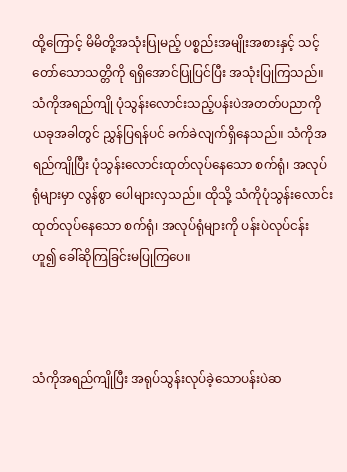ထို့ကြောင့် မိမိတို့အသုံးပြုမည့် ပစ္စည်းအမျိုးအစားနှင့် သင့်တော်သောသတ္တိကို ရရှိအောင်ပြုပြင်ပြီး အသုံးပြုကြသည်။ သံကိုအရည်ကျို ပုံသွန်းလောင်းသည့်ပန်းပဲအတတ်ပညာကို ယခုအခါတွင် ညွှန်ပြရန်ပင် ခက်ခဲလျက်ရှိနေသည်။ သံကိုအရည်ကျိုပြီး ပုံသွန်းလောင်းထုတ်လုပ်နေသော စက်ရုံ၊ အလုပ်ရုံများမှာ လွန်စွာ ပေါများလှသည်။ ထိုသို့ သံကိုပုံသွန်းလောင်းထုတ်လုပ်နေသော စက်ရုံ၊ အလုပ်ရုံများကို ပန်းပဲလုပ်ငန်းဟူ၍ ခေါ်ဆိုကြခြင်းမပြုကြပေ။



သံကိုအရည်ကျိုပြီး အရုပ်သွန်းလုပ်ခဲ့သောပန်းပဲဆ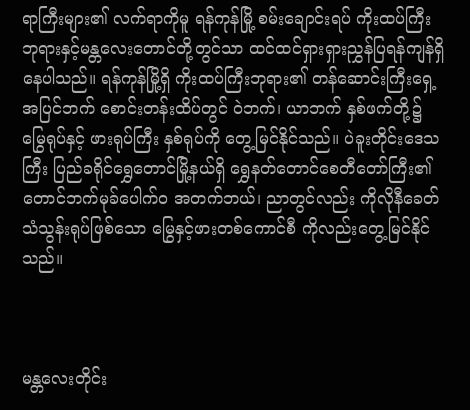ရာကြီးများ၏ လက်ရာကိုမူ ရန်ကုန်မြို့ စမ်းချောင်းရပ် ကိုးထပ်ကြီးဘုရားနှင့်မန္တလေးတောင်တို့တွင်သာ ထင်ထင်ရှားရှားညွှန်ပြရန်ကျန်ရှိနေပါသည်။ ရန်ကုန်မြို့ရှိ ကိုးထပ်ကြီးဘုရား၏ တန်ဆောင်းကြီးရှေ့ အပြင်ဘက် စောင်းတန်းထိပ်တွင် ဝဲဘက်၊ ယာဘက် နှစ်ဖက်တို့၌ မြွေရုပ်နှင့် ဖားရုပ်ကြီး နှစ်ရုပ်ကို တွေ့မြင်နိုင်သည်။ ပဲခူးတိုင်းဒေသကြီး ပြည်ခရိုင်ရွှေတောင်မြို့နယ်ရှိ ရွှေနတ်တောင်စေတီတော်ကြီး၏ တောင်ဘက်မုခ်ပေါက်ဝ အတက်ဘယ်၊ ညာတွင်လည်း ကိုလိုနီခေတ် သံသွန်းရုပ်ဖြစ်သော မြွေနှင့်ဖားတစ်ကောင်စီ ကိုလည်းတွေ့မြင်နိုင်သည်။



မန္တလေးတိုင်း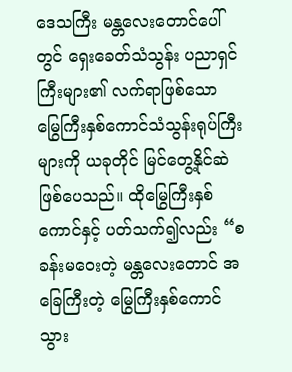ဒေသကြီး မန္တလေးတောင်ပေါ်တွင် ရှေးခေတ်သံသွန်း ပညာရှင်ကြီးများ၏ လက်ရာဖြစ်သော မြွေကြီးနှစ်ကောင်သံသွန်းရုပ်ကြီးများကို ယခုတိုင် မြင်တွေ့နိုင်ဆဲဖြစ်ပေသည်။ ထိုမြွေကြီးနှစ်ကောင်နှင့် ပတ်သက်၍လည်း “စခန်းမဝေးတဲ့ မန္တလေးတောင် အခြေကြီးတဲ့ မြွေကြီးနှစ်ကောင် သွား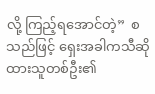လို့ ကြည့်ရအောင်တဲ့”  စသည်ဖြင့် ရှေးအခါကသီဆိုထားသူတစ်ဦး၏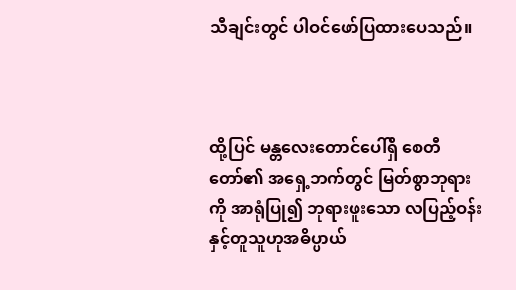သီချင်းတွင် ပါဝင်ဖော်ပြထားပေသည်။



ထို့ပြင် မန္တလေးတောင်ပေါ်ရှိ စေတီတော်၏ အရှေ့ဘက်တွင် မြတ်စွာဘုရားကို အာရုံပြု၍ ဘုရားဖူးသော လပြည့်ဝန်းနှင့်တူသူဟုအဓိပ္ပာယ်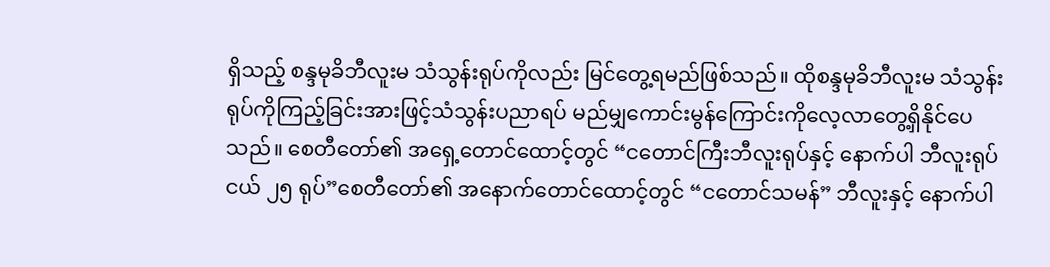ရှိသည့် စန္ဒမုခိဘီလူးမ သံသွန်းရုပ်ကိုလည်း မြင်တွေ့ရမည်ဖြစ်သည်။ ထိုစန္ဒမုခိဘီလူးမ သံသွန်းရုပ်ကိုကြည့်ခြင်းအားဖြင့်သံသွန်းပညာရပ် မည်မျှကောင်းမွန်ကြောင်းကိုလေ့လာတွေ့ရှိနိုင်ပေသည်။ စေတီတော်၏ အရှေ့တောင်ထောင့်တွင် “ငတောင်ကြီးဘီလူးရုပ်နှင့် နောက်ပါ ဘီလူးရုပ်ငယ် ၂၅ ရုပ်”စေတီတော်၏ အနောက်တောင်ထောင့်တွင် “ငတောင်သမန်” ဘီလူးနှင့် နောက်ပါ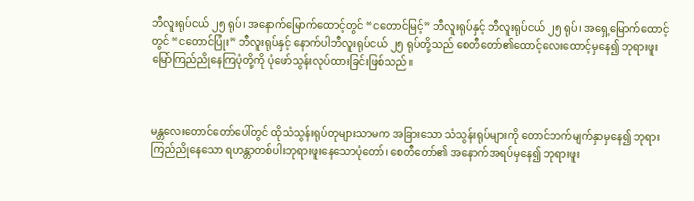ဘီလူးရုပ်ငယ် ၂၅ ရုပ်၊ အနောက်မြောက်ထောင့်တွင် “ငတောင်မြင့်” ဘီလူးရုပ်နှင့် ဘီလူးရုပ်ငယ် ၂၅ ရုပ်၊ အရှေ့မြောက်ထောင့်တွင် “ငတောင်ပြုံး” ဘီလူးရုပ်နှင့် နောက်ပါဘီလူးရုပ်ငယ် ၂၅ ရုပ်တို့သည် စေတီတော်၏ထောင့်လေးထောင့်မှနေ၍ ဘုရားဖူးမြော်ကြည်ညိုနေကြပုံတို့ကို ပုံဖော်သွန်းလုပ်ထားခြင်းဖြစ်သည်။



မန္တလေးတောင်တော်ပေါ်တွင် ထိုသံသွန်းရုပ်တုများသာမက အခြားသော သံသွန်းရုပ်များကို တောင်ဘက်မျက်နှာမှနေ၍ ဘုရားကြည်ညိုနေသော ရဟန္တာတစ်ပါးဘုရားဖူးနေသောပုံတော်၊ စေတီတော်၏ အနောက်အရပ်မှနေ၍ ဘုရားဖူး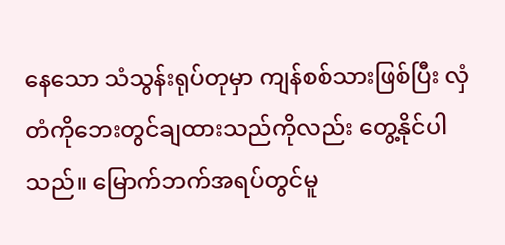နေသော သံသွန်းရုပ်တုမှာ ကျန်စစ်သားဖြစ်ပြီး လှံတံကိုဘေးတွင်ချထားသည်ကိုလည်း တွေ့နိုင်ပါသည်။ မြောက်ဘက်အရပ်တွင်မူ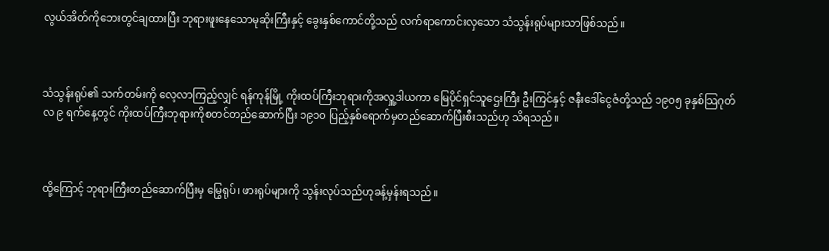လွယ်အိတ်ကိုဘေးတွင်ချထားပြီး ဘုရားဖူးနေသောမုဆိုးကြီးနှင့် ခွေးနှစ်ကောင်တို့သည် လက်ရာကောင်းလှသော သံသွန်းရုပ်များသာဖြစ်သည်။



သံသွန်းရုပ်၏ သက်တမ်းကို လေ့လာကြည့်လျှင် ရန်ကုန်မြို့ ကိုးထပ်ကြီးဘုရားကိုအလှူ့ဒါယကာ မြေပိုင်ရှင်သူဌေးကြီး ဦးကြင်နှင့် ဇနီးဒေါ်ငွေဇံတို့သည် ၁၉၀၅ ခုနှစ်သြဂုတ်လ ၉ ရက်နေ့တွင် ကိုးထပ်ကြီးဘုရားကိုစတင်တည်ဆောက်ပြီး ၁၉၁၀ ပြည့်နှစ်ရောက်မှတည်ဆောက်ပြီးစီးသည်ဟု သိရသည်။



ထို့ကြောင့် ဘုရားကြီးတည်ဆောက်ပြီးမှ မြွေရုပ်၊ ဖားရုပ်များကို သွန်းလုပ်သည်ဟုခန့်မှန်းရသည်။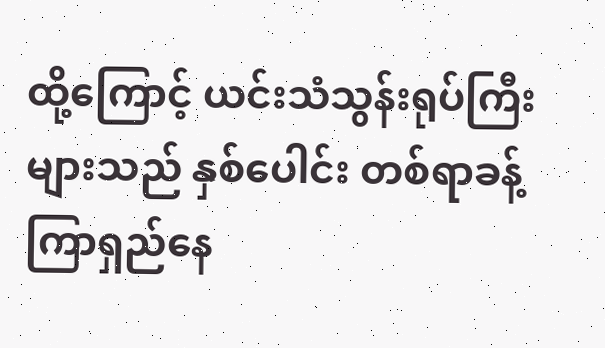ထို့ကြောင့် ယင်းသံသွန်းရုပ်ကြီးများသည် နှစ်ပေါင်း တစ်ရာခန့်ကြာရှည်နေ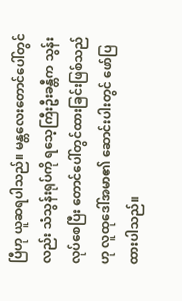ပြီဟု ယူဆရပါသည်။ မန္တလေးတောင်ပေါ်တွင်လည်း သံသွန်းရုပ်ကို ရသေ့ကြီးဦးခန္တီက သွန်းလုပ်စေပြီး တောင်ပေါ်တွင်ထားခြင်းဖြစ်သည်ဟု လူထုဒေါ်အမာ၏ ဆောင်းပါးတွင် ဖော်ပြထားပါသည်။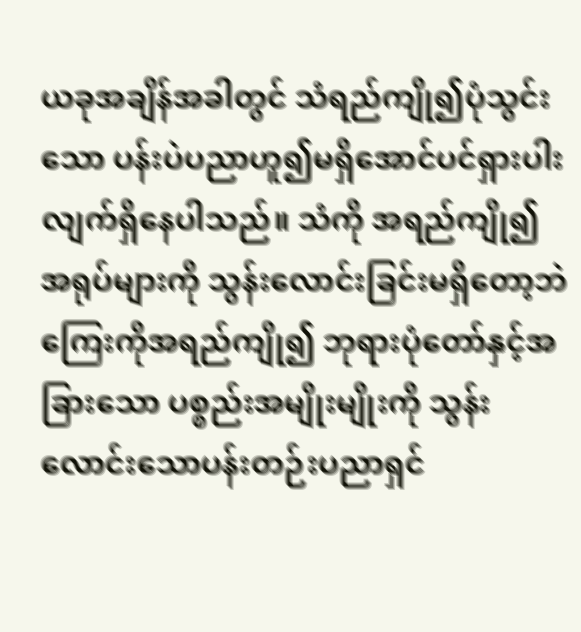ယခုအချိန်အခါတွင် သံရည်ကျို၍ပုံသွင်းသော ပန်းပဲပညာဟူ၍မရှိအောင်ပင်ရှားပါးလျက်ရှိနေပါသည်။ သံကို အရည်ကျို၍ အရုပ်များကို သွန်းလောင်းခြင်းမရှိတော့ဘဲကြေးကိုအရည်ကျို၍ ဘုရားပုံတော်နှင့်အခြားသော ပစ္စည်းအမျိုးမျိုးကို သွန်းလောင်းသောပန်းတဉ်းပညာရှင်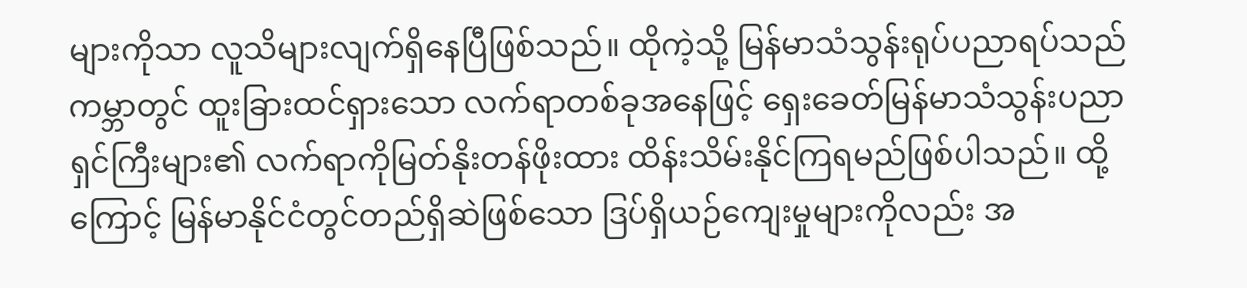များကိုသာ လူသိများလျက်ရှိနေပြီဖြစ်သည်။ ထိုကဲ့သို့ မြန်မာသံသွန်းရုပ်ပညာရပ်သည် ကမ္ဘာတွင် ထူးခြားထင်ရှားသော လက်ရာတစ်ခုအနေဖြင့် ရှေးခေတ်မြန်မာသံသွန်းပညာရှင်ကြီးများ၏ လက်ရာကိုမြတ်နိုးတန်ဖိုးထား ထိန်းသိမ်းနိုင်ကြရမည်ဖြစ်ပါသည်။ ထို့ကြောင့် မြန်မာနိုင်ငံတွင်တည်ရှိဆဲဖြစ်သော ဒြပ်ရှိယဉ်ကျေးမှုများကိုလည်း အ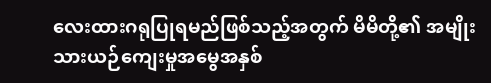လေးထားဂရုပြုရမည်ဖြစ်သည့်အတွက် မိမိတို့၏ အမျိုးသားယဉ်ကျေးမှုအမွေအနှစ်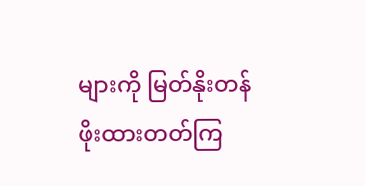များကို မြတ်နိုးတန်ဖိုးထားတတ်ကြ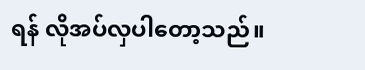ရန် လိုအပ်လှပါတော့သည်။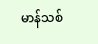မာန်သစ်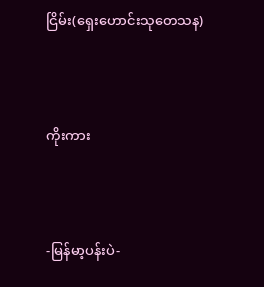ငြိမ်း(ရှေးဟောင်းသုတေသန)



ကိုးကား



-မြန်မာ့ပန်းပဲ-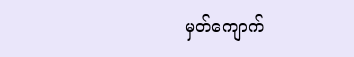မှတ်ကျောက်